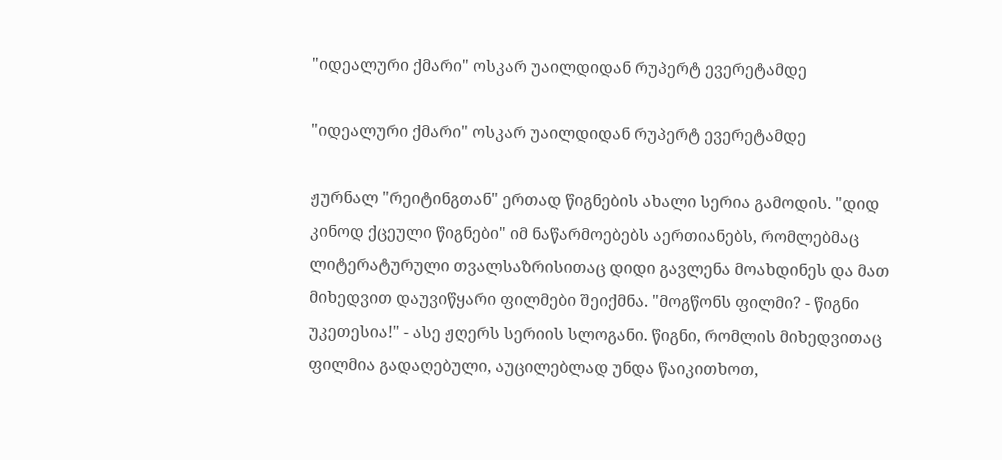"იდეალური ქმარი" ოსკარ უაილდიდან რუპერტ ევერეტამდე

"იდეალური ქმარი" ოსკარ უაილდიდან რუპერტ ევერეტამდე

ჟურნალ "რეიტინგთან" ერთად წიგნების ახალი სერია გამოდის. "დიდ კინოდ ქცეული წიგნები" იმ ნაწარმოებებს აერთიანებს, რომლებმაც ლიტერატურული თვალსაზრისითაც დიდი გავლენა მოახდინეს და მათ მიხედვით დაუვიწყარი ფილმები შეიქმნა. "მოგწონს ფილმი? - წიგნი უკეთესია!" - ასე ჟღერს სერიის სლოგანი. წიგნი, რომლის მიხედვითაც ფილმია გადაღებული, აუცილებლად უნდა წაიკითხოთ,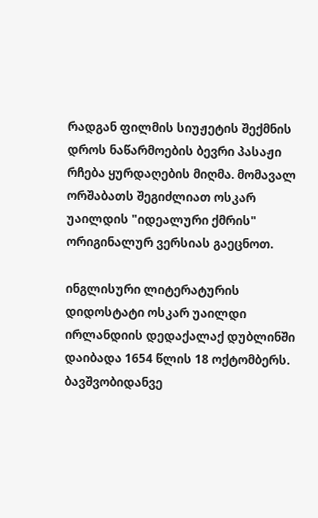რადგან ფილმის სიუჟეტის შექმნის დროს ნაწარმოების ბევრი პასაჟი რჩება ყურდაღების მიღმა. მომავალ ორშაბათს შეგიძლიათ ოსკარ უაილდის "იდეალური ქმრის" ორიგინალურ ვერსიას გაეცნოთ.

ინგლისური ლიტერატურის დიდოსტატი ოსკარ უაილდი ირლანდიის დედაქალაქ დუბლინში დაიბადა 1654 წლის 18 ოქტომბერს. ბავშვობიდანვე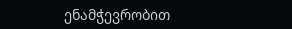ენამჭევრობით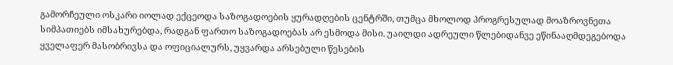გამორჩეული ოსკარი იოლად ექცეოდა საზოგადოების ყურადღების ცენტრში, თუმცა მხოლოდ პროგრესულად მოაზროვნეთა სიმპათიებს იმსახურებდა, რადგან ფართო საზოგადოებას არ ესმოდა მისი. უაილდი ადრეული წლებიდანვე ეწინააღმდეგებოდა ყველაფერ მასობრივსა და ოფიციალურს, უყვარდა არსებული წესების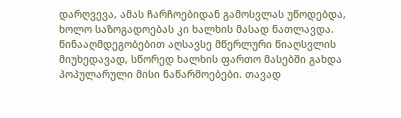დარღვევა, ამას ჩარჩოებიდან გამოსვლას უწოდებდა, ხოლო საზოგადოებას კი ხალხის მასად ნათლავდა. წინააღმდეგობებით აღსავსე მწერლური წიაღსვლის მიუხედავად, სწორედ ხალხის ფართო მასებში გახდა პოპულარული მისი ნაწარმოებები. თავად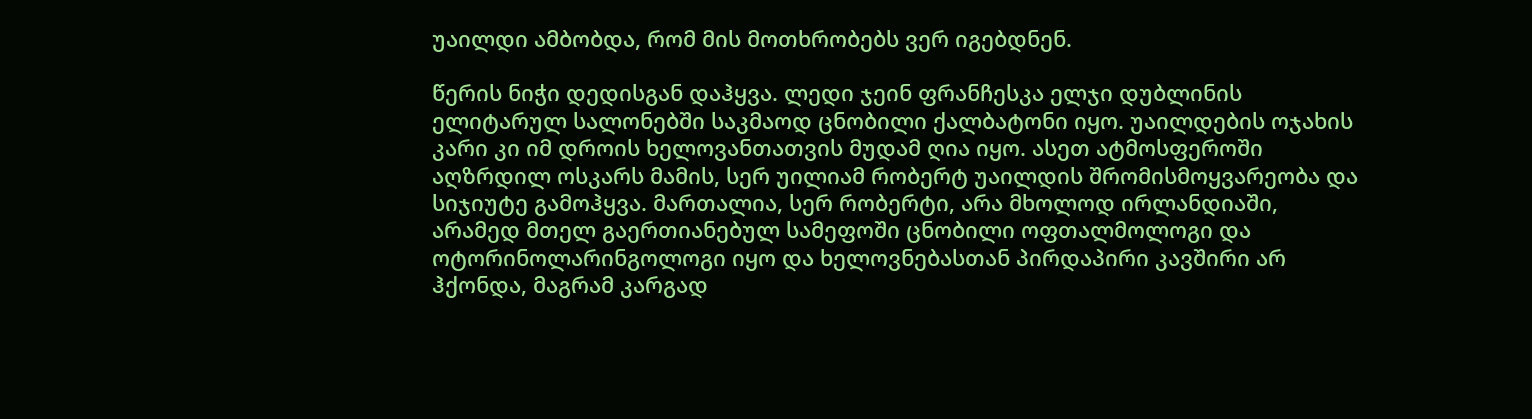უაილდი ამბობდა, რომ მის მოთხრობებს ვერ იგებდნენ.

წერის ნიჭი დედისგან დაჰყვა. ლედი ჯეინ ფრანჩესკა ელჯი დუბლინის ელიტარულ სალონებში საკმაოდ ცნობილი ქალბატონი იყო. უაილდების ოჯახის კარი კი იმ დროის ხელოვანთათვის მუდამ ღია იყო. ასეთ ატმოსფეროში აღზრდილ ოსკარს მამის, სერ უილიამ რობერტ უაილდის შრომისმოყვარეობა და სიჯიუტე გამოჰყვა. მართალია, სერ რობერტი, არა მხოლოდ ირლანდიაში, არამედ მთელ გაერთიანებულ სამეფოში ცნობილი ოფთალმოლოგი და ოტორინოლარინგოლოგი იყო და ხელოვნებასთან პირდაპირი კავშირი არ ჰქონდა, მაგრამ კარგად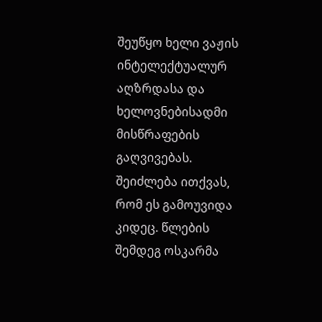შეუწყო ხელი ვაჟის ინტელექტუალურ აღზრდასა და ხელოვნებისადმი მისწრაფების გაღვივებას. შეიძლება ითქვას, რომ ეს გამოუვიდა კიდეც. წლების შემდეგ ოსკარმა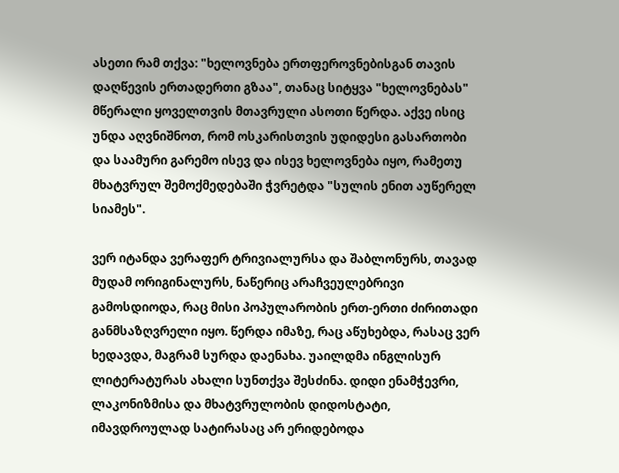ასეთი რამ თქვა: "ხელოვნება ერთფეროვნებისგან თავის დაღწევის ერთადერთი გზაა", თანაც სიტყვა "ხელოვნებას" მწერალი ყოველთვის მთავრული ასოთი წერდა. აქვე ისიც უნდა აღვნიშნოთ, რომ ოსკარისთვის უდიდესი გასართობი და საამური გარემო ისევ და ისევ ხელოვნება იყო, რამეთუ მხატვრულ შემოქმედებაში ჭვრეტდა "სულის ენით აუწერელ სიამეს".

ვერ იტანდა ვერაფერ ტრივიალურსა და შაბლონურს, თავად მუდამ ორიგინალურს, ნაწერიც არაჩვეულებრივი გამოსდიოდა, რაც მისი პოპულარობის ერთ-ერთი ძირითადი განმსაზღვრელი იყო. წერდა იმაზე, რაც აწუხებდა, რასაც ვერ ხედავდა, მაგრამ სურდა დაენახა. უაილდმა ინგლისურ ლიტერატურას ახალი სუნთქვა შესძინა. დიდი ენამჭევრი, ლაკონიზმისა და მხატვრულობის დიდოსტატი, იმავდროულად სატირასაც არ ერიდებოდა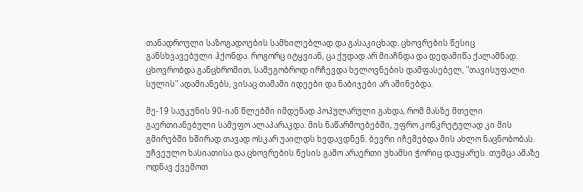თანადროული საზოგადოების სამხილებლად და გასაკიცხად. ცხოვრების წესიც განსხვავებული ჰქონდა. როგორც იტყვიან, ცა ქუდად არ მიაჩნდა და დედამიწა ქალამნად. ცხოვრობდა განცხრომით, სამეგობროდ ირჩევდა ხელოვნების დამფასებელ, "თავისუფალი სულის" ადამიანებს, ვისაც თამამი იდეები და ნაბიჯები არ აშინებდა.

მე-19 საუკუნის 90-იან წლებში იმდენად პოპულარული გახდა, რომ მასზე მთელი გაერთიანებული სამეფო ალაპარაკდა. მის ნაწარმოებებში, უფრო კონკრეტულად კი მის გმირებში ხშირად თავად ოსკარ უაილდს ხედავდნენ. ბევრი იჩემებდა მის ახლო ნაცნობობას. უჩვეულო ხასიათისა და ცხოვრების წესის გამო არაერთი უხამსი ჭორიც დაუყარეს. თუმცა ამაზე ოდნავ ქვემოთ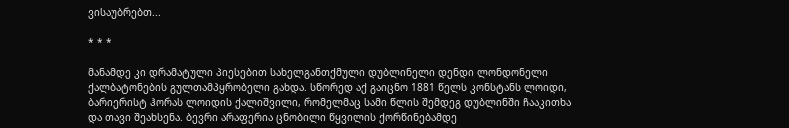ვისაუბრებთ...

* * *

მანამდე კი დრამატული პიესებით სახელგანთქმული დუბლინელი დენდი ლონდონელი ქალბატონების გულთამპყრობელი გახდა. სწორედ აქ გაიცნო 1881 წელს კონსტანს ლოიდი, ბარიერისტ ჰორას ლოიდის ქალიშვილი, რომელმაც სამი წლის შემდეგ დუბლინში ჩააკითხა და თავი შეახსენა. ბევრი არაფერია ცნობილი წყვილის ქორწინებამდე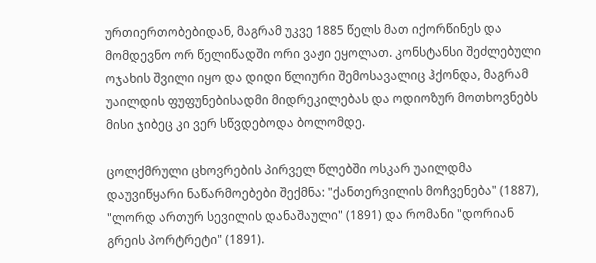ურთიერთობებიდან, მაგრამ უკვე 1885 წელს მათ იქორწინეს და მომდევნო ორ წელიწადში ორი ვაჟი ეყოლათ. კონსტანსი შეძლებული ოჯახის შვილი იყო და დიდი წლიური შემოსავალიც ჰქონდა, მაგრამ უაილდის ფუფუნებისადმი მიდრეკილებას და ოდიოზურ მოთხოვნებს მისი ჯიბეც კი ვერ სწვდებოდა ბოლომდე.

ცოლქმრული ცხოვრების პირველ წლებში ოსკარ უაილდმა დაუვიწყარი ნაწარმოებები შექმნა: "ქანთერვილის მოჩვენება" (1887), "ლორდ ართურ სევილის დანაშაული" (1891) და რომანი "დორიან გრეის პორტრეტი" (1891).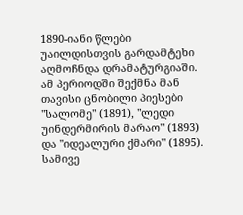1890-იანი წლები უაილდისთვის გარდამტეხი აღმოჩნდა დრამატურგიაში. ამ პერიოდში შექმნა მან თავისი ცნობილი პიესები "სალომე" (1891), "ლედი უინდერმირის მარაო" (1893) და "იდეალური ქმარი" (1895). სამივე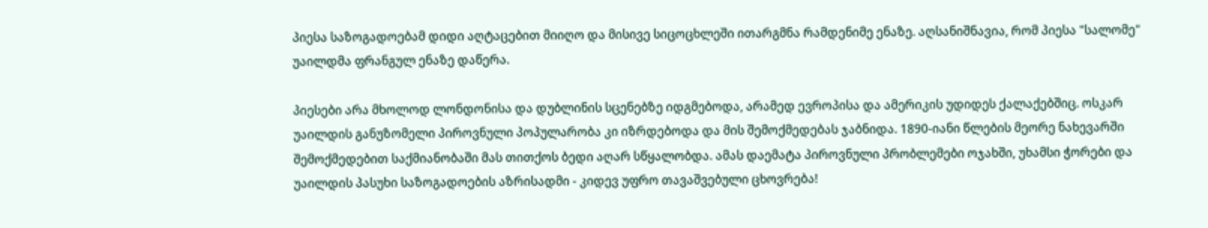პიესა საზოგადოებამ დიდი აღტაცებით მიიღო და მისივე სიცოცხლეში ითარგმნა რამდენიმე ენაზე. აღსანიშნავია, რომ პიესა "სალომე" უაილდმა ფრანგულ ენაზე დაწერა.

პიესები არა მხოლოდ ლონდონისა და დუბლინის სცენებზე იდგმებოდა, არამედ ევროპისა და ამერიკის უდიდეს ქალაქებშიც. ოსკარ უაილდის განუზომელი პიროვნული პოპულარობა კი იზრდებოდა და მის შემოქმედებას ჯაბნიდა. 1890-იანი წლების მეორე ნახევარში შემოქმედებით საქმიანობაში მას თითქოს ბედი აღარ სწყალობდა. ამას დაემატა პიროვნული პრობლემები ოჯახში, უხამსი ჭორები და უაილდის პასუხი საზოგადოების აზრისადმი - კიდევ უფრო თავაშვებული ცხოვრება!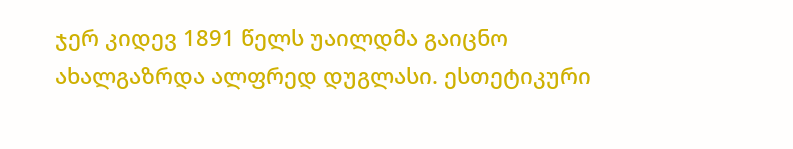ჯერ კიდევ 1891 წელს უაილდმა გაიცნო ახალგაზრდა ალფრედ დუგლასი. ესთეტიკური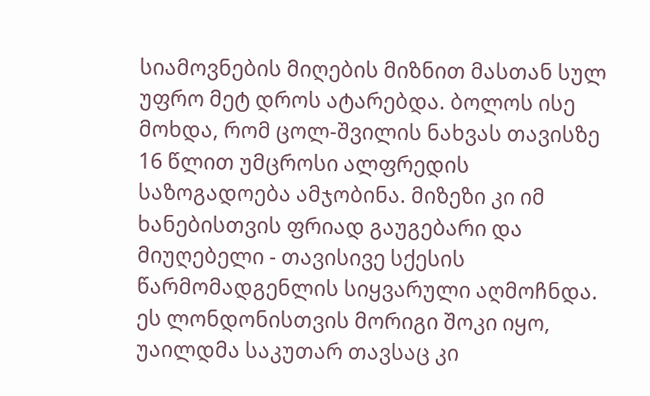სიამოვნების მიღების მიზნით მასთან სულ უფრო მეტ დროს ატარებდა. ბოლოს ისე მოხდა, რომ ცოლ-შვილის ნახვას თავისზე 16 წლით უმცროსი ალფრედის საზოგადოება ამჯობინა. მიზეზი კი იმ ხანებისთვის ფრიად გაუგებარი და მიუღებელი - თავისივე სქესის წარმომადგენლის სიყვარული აღმოჩნდა. ეს ლონდონისთვის მორიგი შოკი იყო, უაილდმა საკუთარ თავსაც კი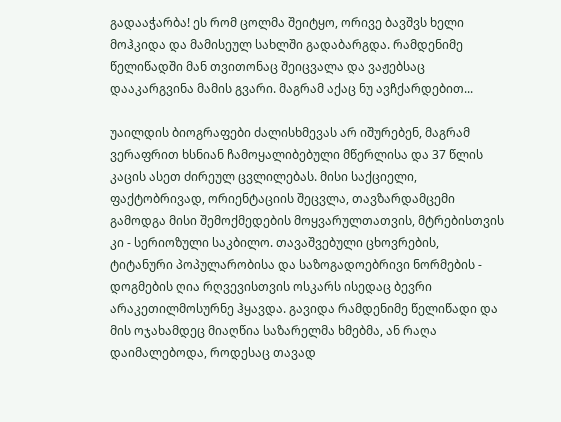გადააჭარბა! ეს რომ ცოლმა შეიტყო, ორივე ბავშვს ხელი მოჰკიდა და მამისეულ სახლში გადაბარგდა. რამდენიმე წელიწადში მან თვითონაც შეიცვალა და ვაჟებსაც დააკარგვინა მამის გვარი. მაგრამ აქაც ნუ ავჩქარდებით...

უაილდის ბიოგრაფები ძალისხმევას არ იშურებენ, მაგრამ ვერაფრით ხსნიან ჩამოყალიბებული მწერლისა და 37 წლის კაცის ასეთ ძირეულ ცვლილებას. მისი საქციელი, ფაქტობრივად, ორიენტაციის შეცვლა, თავზარდამცემი გამოდგა მისი შემოქმედების მოყვარულთათვის, მტრებისთვის კი - სერიოზული საკბილო. თავაშვებული ცხოვრების, ტიტანური პოპულარობისა და საზოგადოებრივი ნორმების - დოგმების ღია რღვევისთვის ოსკარს ისედაც ბევრი არაკეთილმოსურნე ჰყავდა. გავიდა რამდენიმე წელიწადი და მის ოჯახამდეც მიაღწია საზარელმა ხმებმა, ან რაღა დაიმალებოდა, როდესაც თავად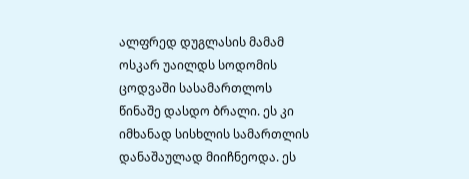ალფრედ დუგლასის მამამ ოსკარ უაილდს სოდომის ცოდვაში სასამართლოს წინაშე დასდო ბრალი. ეს კი იმხანად სისხლის სამართლის დანაშაულად მიიჩნეოდა. ეს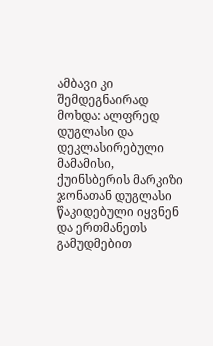ამბავი კი შემდეგნაირად მოხდა: ალფრედ დუგლასი და დეკლასირებული მამამისი, ქუინსბერის მარკიზი ჯონათან დუგლასი წაკიდებული იყვნენ და ერთმანეთს გამუდმებით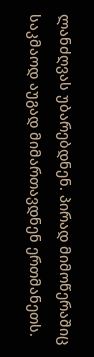ლანძღვას უბარებდნენ. პირად მიმოწერაშიც საკმაოდ აუგად მიმართავდნენ ერთმანეთს.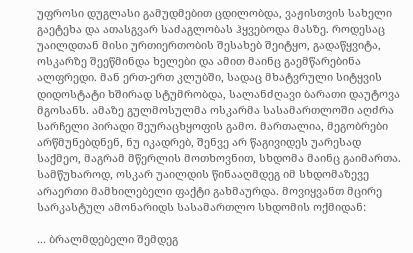უფროსი დუგლასი გამუდმებით ცდილობდა, ვაჟისთვის სახელი გაეტეხა და ათასგვარ საძაგლობას ჰყვებოდა მასზე. როდესაც უაილდთან მისი ურთიერთობის შესახებ შეიტყო, გადაწყვიტა, ოსკარზე შეეწმინდა ხელები და ამით მაინც გაემწარებინა ალფრედი. მან ერთ-ერთ კლუბში, სადაც მხატვრული სიტყვის დიდოსტატი ხშირად სტუმრობდა, სალანძღავი ბარათი დაუტოვა მგოსანს. ამაზე გულმოსულმა ოსკარმა სასამართლოში აღძრა სარჩელი პირადი შეურაცხყოფის გამო. მართალია, მეგობრები არწმუნებდნენ, ნუ იკადრებ, შენვე არ წაგივიდეს უარესად საქმეო, მაგრამ მწერლის მოთხოვნით, სხდომა მაინც გაიმართა. სამწუხაროდ, ოსკარ უაილდის წინააღმდეგ იმ სხდომაზევე არაერთი მამხილებელი ფაქტი გახმაურდა. მოვიყვანთ მცირე სარკასტულ ამონარიდს სასამართლო სხდომის ოქმიდან:

... ბრალმდებელი შემდეგ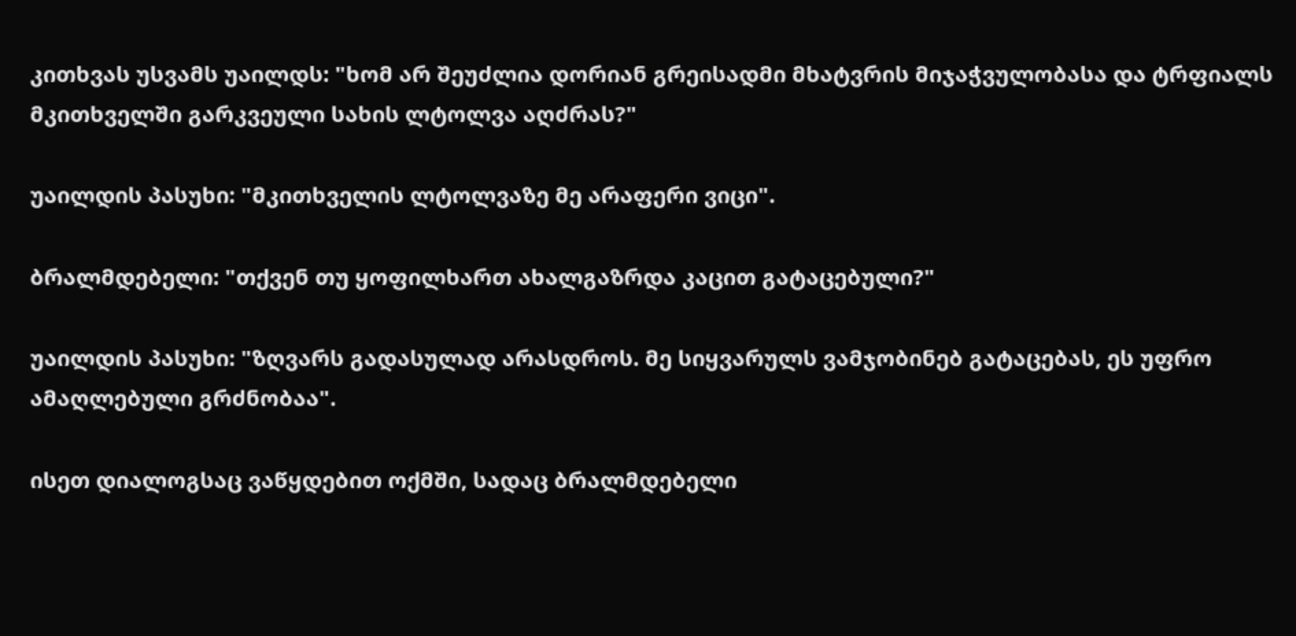კითხვას უსვამს უაილდს: "ხომ არ შეუძლია დორიან გრეისადმი მხატვრის მიჯაჭვულობასა და ტრფიალს მკითხველში გარკვეული სახის ლტოლვა აღძრას?"

უაილდის პასუხი: "მკითხველის ლტოლვაზე მე არაფერი ვიცი".

ბრალმდებელი: "თქვენ თუ ყოფილხართ ახალგაზრდა კაცით გატაცებული?"

უაილდის პასუხი: "ზღვარს გადასულად არასდროს. მე სიყვარულს ვამჯობინებ გატაცებას, ეს უფრო ამაღლებული გრძნობაა".

ისეთ დიალოგსაც ვაწყდებით ოქმში, სადაც ბრალმდებელი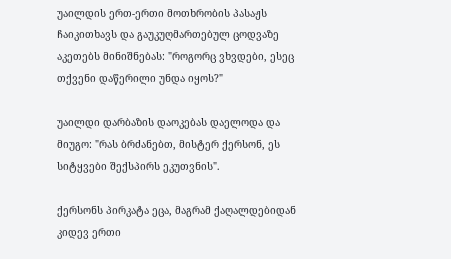უაილდის ერთ-ერთი მოთხრობის პასაჟს ჩაიკითხავს და გაუკუღმართებულ ცოდვაზე აკეთებს მინიშნებას: "როგორც ვხვდები, ესეც თქვენი დაწერილი უნდა იყოს?"

უაილდი დარბაზის დაოკებას დაელოდა და მიუგო: "რას ბრძანებთ, მისტერ ქერსონ, ეს სიტყვები შექსპირს ეკუთვნის".

ქერსონს პირკატა ეცა, მაგრამ ქაღალდებიდან კიდევ ერთი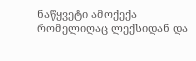ნაწყვეტი ამოქექა რომელიღაც ლექსიდან და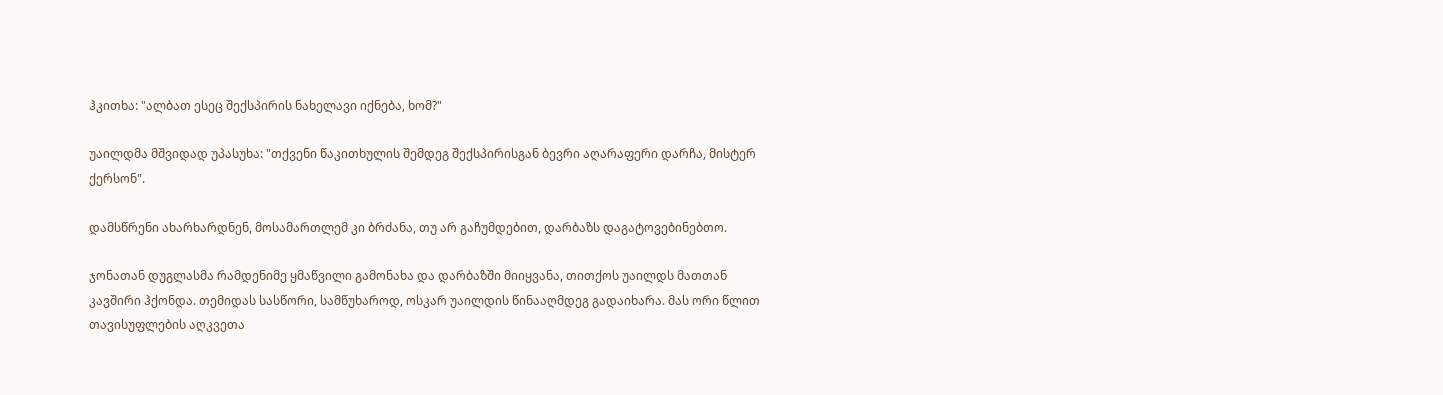ჰკითხა: "ალბათ ესეც შექსპირის ნახელავი იქნება, ხომ?"

უაილდმა მშვიდად უპასუხა: "თქვენი წაკითხულის შემდეგ შექსპირისგან ბევრი აღარაფერი დარჩა, მისტერ ქერსონ".

დამსწრენი ახარხარდნენ, მოსამართლემ კი ბრძანა, თუ არ გაჩუმდებით, დარბაზს დაგატოვებინებთო.

ჯონათან დუგლასმა რამდენიმე ყმაწვილი გამონახა და დარბაზში მიიყვანა, თითქოს უაილდს მათთან კავშირი ჰქონდა. თემიდას სასწორი, სამწუხაროდ, ოსკარ უაილდის წინააღმდეგ გადაიხარა. მას ორი წლით თავისუფლების აღკვეთა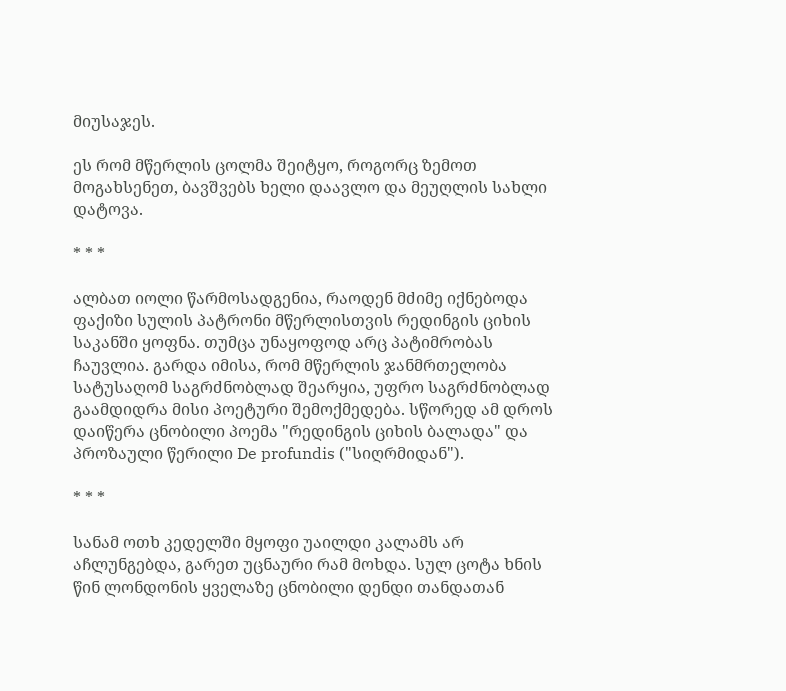მიუსაჯეს.

ეს რომ მწერლის ცოლმა შეიტყო, როგორც ზემოთ მოგახსენეთ, ბავშვებს ხელი დაავლო და მეუღლის სახლი დატოვა.

* * *

ალბათ იოლი წარმოსადგენია, რაოდენ მძიმე იქნებოდა ფაქიზი სულის პატრონი მწერლისთვის რედინგის ციხის საკანში ყოფნა. თუმცა უნაყოფოდ არც პატიმრობას ჩაუვლია. გარდა იმისა, რომ მწერლის ჯანმრთელობა სატუსაღომ საგრძნობლად შეარყია, უფრო საგრძნობლად გაამდიდრა მისი პოეტური შემოქმედება. სწორედ ამ დროს დაიწერა ცნობილი პოემა "რედინგის ციხის ბალადა" და პროზაული წერილი De profundis ("სიღრმიდან").

* * *

სანამ ოთხ კედელში მყოფი უაილდი კალამს არ აჩლუნგებდა, გარეთ უცნაური რამ მოხდა. სულ ცოტა ხნის წინ ლონდონის ყველაზე ცნობილი დენდი თანდათან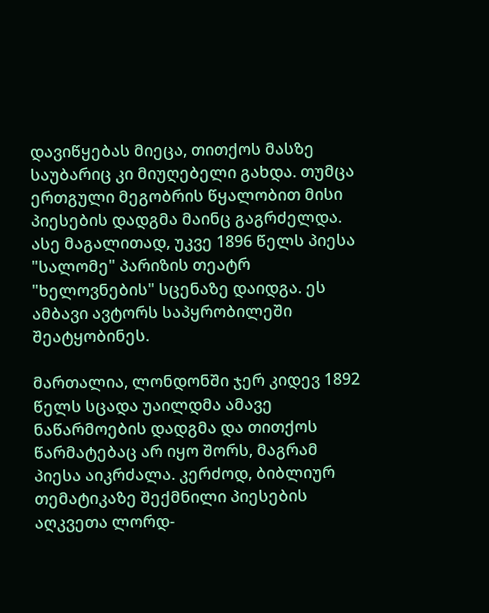დავიწყებას მიეცა, თითქოს მასზე საუბარიც კი მიუღებელი გახდა. თუმცა ერთგული მეგობრის წყალობით მისი პიესების დადგმა მაინც გაგრძელდა. ასე მაგალითად, უკვე 1896 წელს პიესა "სალომე" პარიზის თეატრ "ხელოვნების" სცენაზე დაიდგა. ეს ამბავი ავტორს საპყრობილეში შეატყობინეს.

მართალია, ლონდონში ჯერ კიდევ 1892 წელს სცადა უაილდმა ამავე ნაწარმოების დადგმა და თითქოს წარმატებაც არ იყო შორს, მაგრამ პიესა აიკრძალა. კერძოდ, ბიბლიურ თემატიკაზე შექმნილი პიესების აღკვეთა ლორდ-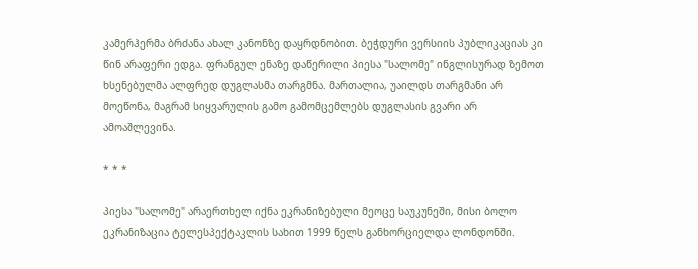კამერჰერმა ბრძანა ახალ კანონზე დაყრდნობით. ბეჭდური ვერსიის პუბლიკაციას კი წინ არაფერი ედგა. ფრანგულ ენაზე დაწერილი პიესა "სალომე" ინგლისურად ზემოთ ხსენებულმა ალფრედ დუგლასმა თარგმნა. მართალია, უაილდს თარგმანი არ მოეწონა, მაგრამ სიყვარულის გამო გამომცემლებს დუგლასის გვარი არ ამოაშლევინა.

* * *

პიესა "სალომე" არაერთხელ იქნა ეკრანიზებული მეოცე საუკუნეში, მისი ბოლო ეკრანიზაცია ტელესპექტაკლის სახით 1999 წელს განხორციელდა ლონდონში.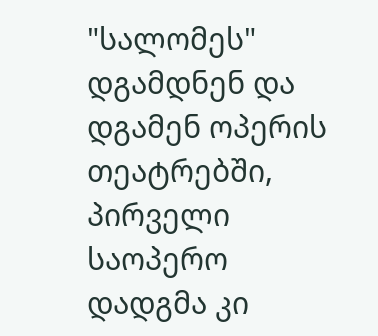"სალომეს" დგამდნენ და დგამენ ოპერის თეატრებში, პირველი საოპერო დადგმა კი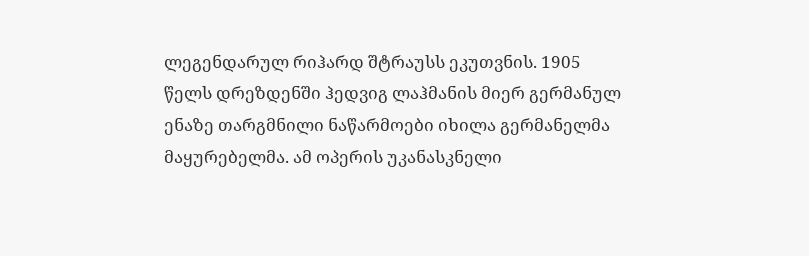ლეგენდარულ რიჰარდ შტრაუსს ეკუთვნის. 1905 წელს დრეზდენში ჰედვიგ ლაჰმანის მიერ გერმანულ ენაზე თარგმნილი ნაწარმოები იხილა გერმანელმა მაყურებელმა. ამ ოპერის უკანასკნელი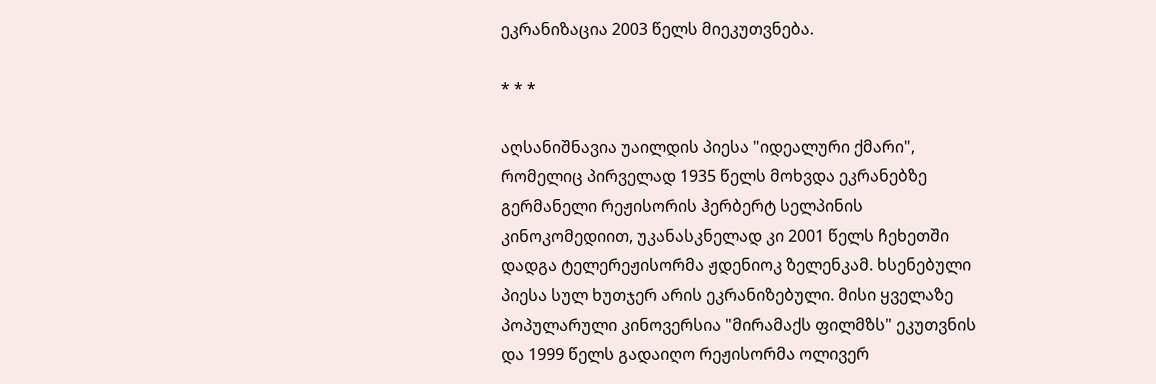ეკრანიზაცია 2003 წელს მიეკუთვნება.

* * *

აღსანიშნავია უაილდის პიესა "იდეალური ქმარი", რომელიც პირველად 1935 წელს მოხვდა ეკრანებზე გერმანელი რეჟისორის ჰერბერტ სელპინის კინოკომედიით, უკანასკნელად კი 2001 წელს ჩეხეთში დადგა ტელერეჟისორმა ჟდენიოკ ზელენკამ. ხსენებული პიესა სულ ხუთჯერ არის ეკრანიზებული. მისი ყველაზე პოპულარული კინოვერსია "მირამაქს ფილმზს" ეკუთვნის და 1999 წელს გადაიღო რეჟისორმა ოლივერ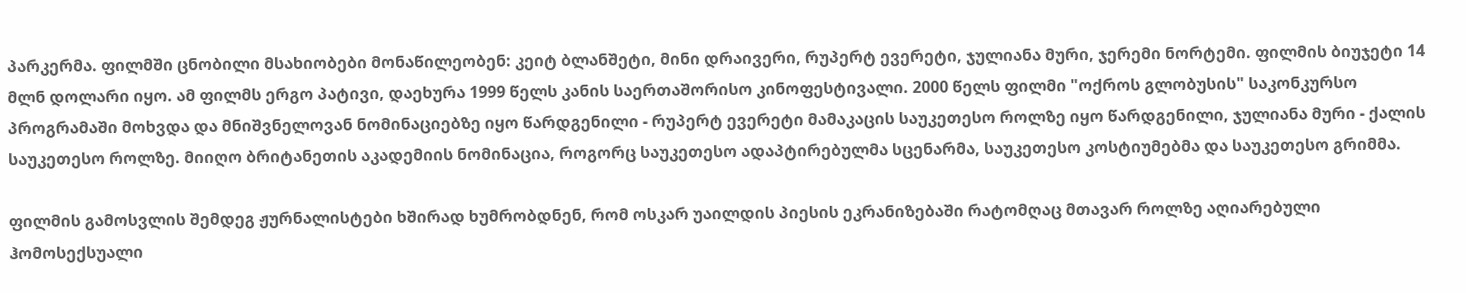პარკერმა. ფილმში ცნობილი მსახიობები მონაწილეობენ: კეიტ ბლანშეტი, მინი დრაივერი, რუპერტ ევერეტი, ჯულიანა მური, ჯერემი ნორტემი. ფილმის ბიუჯეტი 14 მლნ დოლარი იყო. ამ ფილმს ერგო პატივი, დაეხურა 1999 წელს კანის საერთაშორისო კინოფესტივალი. 2000 წელს ფილმი "ოქროს გლობუსის" საკონკურსო პროგრამაში მოხვდა და მნიშვნელოვან ნომინაციებზე იყო წარდგენილი - რუპერტ ევერეტი მამაკაცის საუკეთესო როლზე იყო წარდგენილი, ჯულიანა მური - ქალის საუკეთესო როლზე. მიიღო ბრიტანეთის აკადემიის ნომინაცია, როგორც საუკეთესო ადაპტირებულმა სცენარმა, საუკეთესო კოსტიუმებმა და საუკეთესო გრიმმა.

ფილმის გამოსვლის შემდეგ ჟურნალისტები ხშირად ხუმრობდნენ, რომ ოსკარ უაილდის პიესის ეკრანიზებაში რატომღაც მთავარ როლზე აღიარებული ჰომოსექსუალი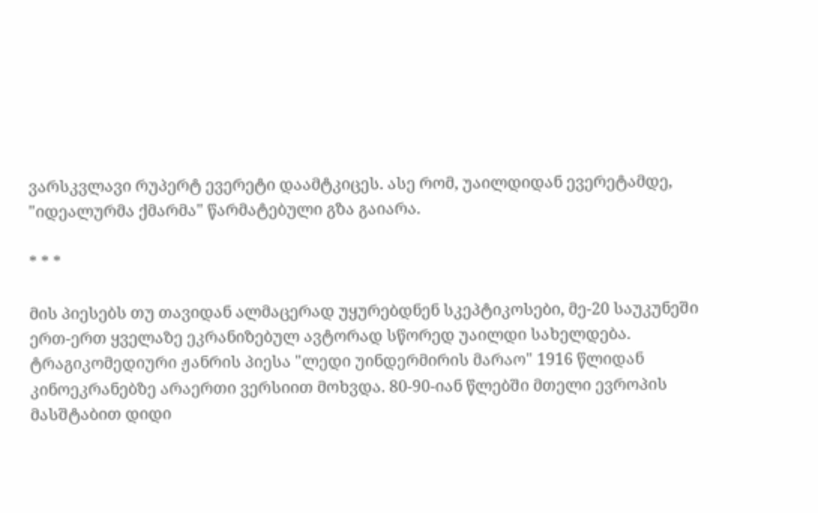ვარსკვლავი რუპერტ ევერეტი დაამტკიცეს. ასე რომ, უაილდიდან ევერეტამდე, "იდეალურმა ქმარმა" წარმატებული გზა გაიარა.

* * *

მის პიესებს თუ თავიდან ალმაცერად უყურებდნენ სკეპტიკოსები, მე-20 საუკუნეში ერთ-ერთ ყველაზე ეკრანიზებულ ავტორად სწორედ უაილდი სახელდება. ტრაგიკომედიური ჟანრის პიესა "ლედი უინდერმირის მარაო" 1916 წლიდან კინოეკრანებზე არაერთი ვერსიით მოხვდა. 80-90-იან წლებში მთელი ევროპის მასშტაბით დიდი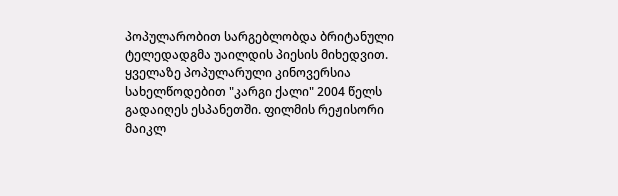პოპულარობით სარგებლობდა ბრიტანული ტელედადგმა უაილდის პიესის მიხედვით. ყველაზე პოპულარული კინოვერსია სახელწოდებით "კარგი ქალი" 2004 წელს გადაიღეს ესპანეთში. ფილმის რეჟისორი მაიკლ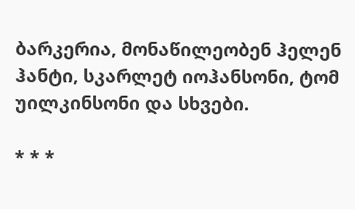ბარკერია, მონაწილეობენ ჰელენ ჰანტი, სკარლეტ იოჰანსონი, ტომ უილკინსონი და სხვები.

* * *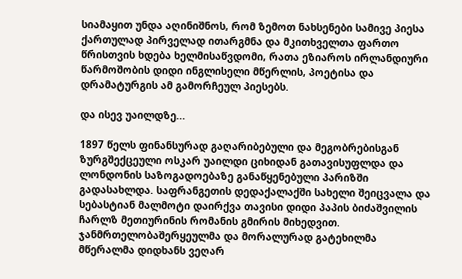სიამაყით უნდა აღინიშნოს, რომ ზემოთ ნახსენები სამივე პიესა ქართულად პირველად ითარგმნა და მკითხველთა ფართო წრისთვის ხდება ხელმისაწვდომი, რათა ეზიაროს ირლანდიური წარმოშობის დიდი ინგლისელი მწერლის, პოეტისა და დრამატურგის ამ გამორჩეულ პიესებს.

და ისევ უაილდზე...

1897 წელს ფინანსურად გაღარიბებული და მეგობრებისგან ზურგშექცეული ოსკარ უაილდი ციხიდან გათავისუფლდა და ლონდონის საზოგადოებაზე განაწყენებული პარიზში გადასახლდა. საფრანგეთის დედაქალაქში სახელი შეიცვალა და სებასტიან მალმოტი დაირქვა თავისი დიდი პაპის ბიძაშვილის ჩარლზ მეთიურინის რომანის გმირის მიხედვით. ჯანმრთელობაშერყეულმა და მორალურად გატეხილმა მწერალმა დიდხანს ვეღარ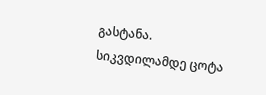გასტანა. სიკვდილამდე ცოტა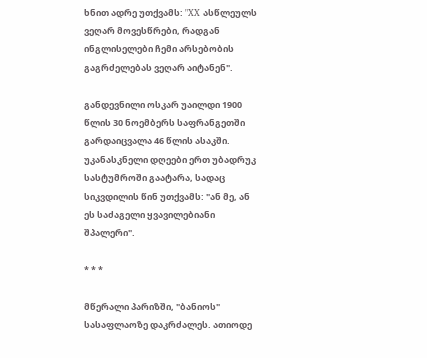ხნით ადრე უთქვამს: "XX ასწლეულს ვეღარ მოვესწრები, რადგან ინგლისელები ჩემი არსებობის გაგრძელებას ვეღარ აიტანენ".

განდევნილი ოსკარ უაილდი 1900 წლის 30 ნოემბერს საფრანგეთში გარდაიცვალა 46 წლის ასაკში. უკანასკნელი დღეები ერთ უბადრუკ სასტუმროში გაატარა, სადაც სიკვდილის წინ უთქვამს: "ან მე, ან ეს საძაგელი ყვავილებიანი შპალერი".

* * *

მწერალი პარიზში, "ბანიოს" სასაფლაოზე დაკრძალეს. ათიოდე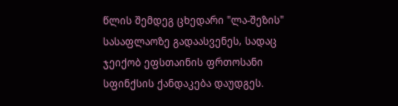წლის შემდეგ ცხედარი "ლა-შეზის" სასაფლაოზე გადაასვენეს, სადაც ჯეიქობ ეფსთაინის ფრთოსანი სფინქსის ქანდაკება დაუდგეს.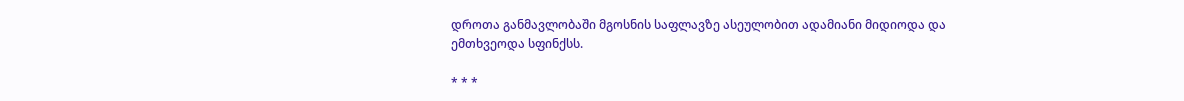დროთა განმავლობაში მგოსნის საფლავზე ასეულობით ადამიანი მიდიოდა და ემთხვეოდა სფინქსს.

* * *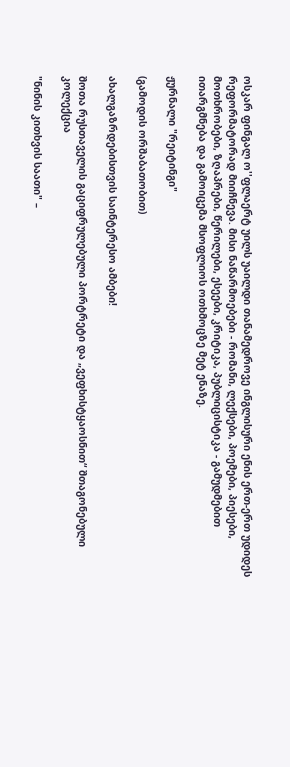ოსკარ ფინგალ ო''ფლაერტ უილს უაილდი თანამედროვე ინგლისური ენის ერთ-ერთ უდიდეს რეფორმატორად მიიჩნევა. მისი ნაწარმოებები - რომანი, ლექსები, პოემები, პიესები, მოთხრობები, ზღაპრები, წერილები, ესეები, კრიტიკა, პუბლიცისტიკა - გამუდმებით ითარგმნება და გამოიცემა მსოფლიოს ოთხმოცზე მეტ ენაზე.

ჟურნალი "რეიტინგი"

(გამოდის ორშაბათობით)

ახალგაზრდებისთვის საინტერესო ამბები!

შოთა რუსთაველის გაციფრულებული პორტრეტი და „ვეფხისტყაოსნით“ შთაგონებული კოლექცია

"ნინის კითხვის საათი" –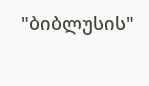"ბიბლუსის"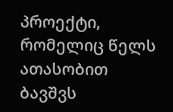პროექტი, რომელიც წელს ათასობით ბავშვს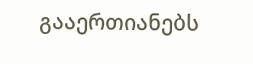გააერთიანებს